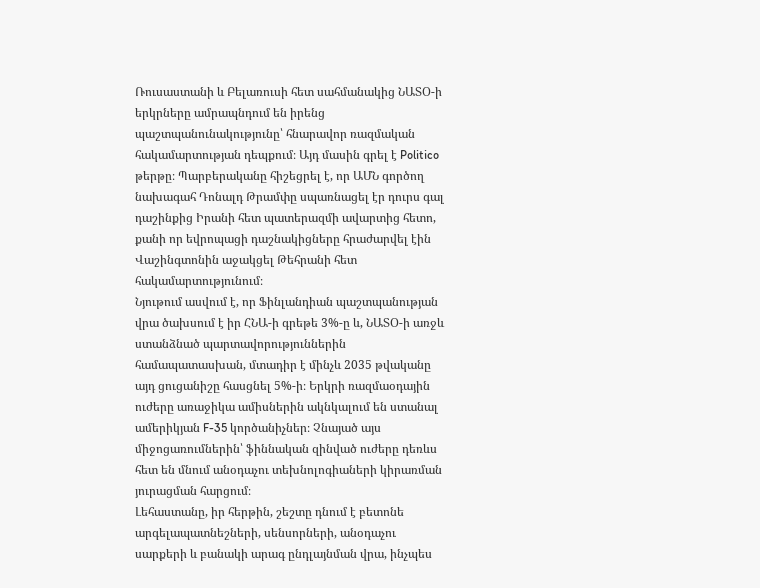Ռուսաստանի և Բելառուսի հետ սահմանակից ՆԱՏՕ-ի երկրները ամրապնդում են իրենց պաշտպանունակությունը՝ հնարավոր ռազմական հակամարտության դեպքում։ Այդ մասին գրել է Politico թերթը։ Պարբերականը հիշեցրել է, որ ԱՄՆ գործող նախագահ Դոնալդ Թրամփը սպառնացել էր դուրս գալ դաշինքից Իրանի հետ պատերազմի ավարտից հետո, քանի որ եվրոպացի դաշնակիցները հրաժարվել էին Վաշինգտոնին աջակցել Թեհրանի հետ հակամարտությունում։
Նյութում ասվում է, որ Ֆինլանդիան պաշտպանության վրա ծախսում է իր ՀՆԱ-ի գրեթե 3%-ը և, ՆԱՏՕ-ի առջև ստանձնած պարտավորություններին համապատասխան, մտադիր է մինչև 2035 թվականը այդ ցուցանիշը հասցնել 5%-ի։ Երկրի ռազմաօդային ուժերը առաջիկա ամիսներին ակնկալում են ստանալ ամերիկյան F-35 կործանիչներ։ Չնայած այս միջոցառումներին՝ ֆիննական զինված ուժերը դեռևս հետ են մնում անօդաչու տեխնոլոգիաների կիրառման յուրացման հարցում։
Լեհաստանը, իր հերթին, շեշտը դնում է բետոնե արգելապատնեշների, սենսորների, անօդաչու սարքերի և բանակի արագ ընդլայնման վրա, ինչպես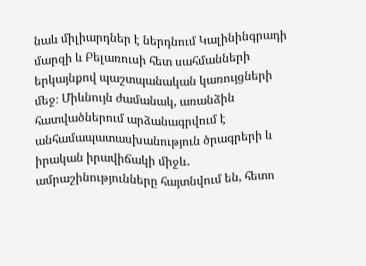նաև միլիարդներ է ներդնում Կալինինգրադի մարզի և Բելառուսի հետ սահմանների երկայնքով պաշտպանական կառույցների մեջ։ Միևնույն ժամանակ, առանձին հատվածներում արձանագրվում է անհամապատասխանություն ծրագրերի և իրական իրավիճակի միջև․ ամրաշինությունները հայտնվում են, հետո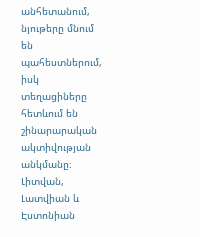անհետանում, նյութերը մնում են պահեստներում, իսկ տեղացիները հետևում են շինարարական ակտիվության անկմանը։
Լիտվան, Լատվիան և Էստոնիան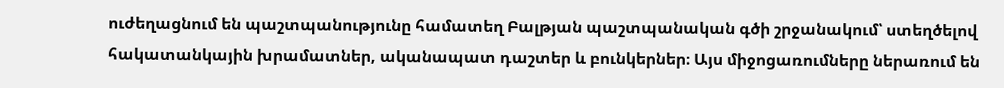ուժեղացնում են պաշտպանությունը համատեղ Բալթյան պաշտպանական գծի շրջանակում՝ ստեղծելով հակատանկային խրամատներ, ականապատ դաշտեր և բունկերներ։ Այս միջոցառումները ներառում են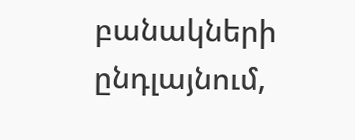բանակների ընդլայնում,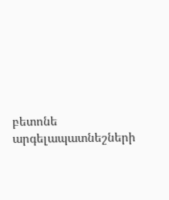բետոնե արգելապատնեշների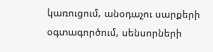կառուցում, անօդաչու սարքերի օգտագործում, սենսորների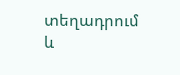տեղադրում և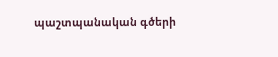պաշտպանական գծերի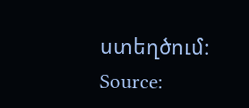ստեղծում։
Source: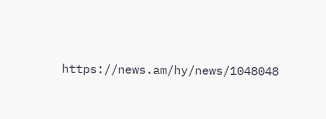https://news.am/hy/news/1048048